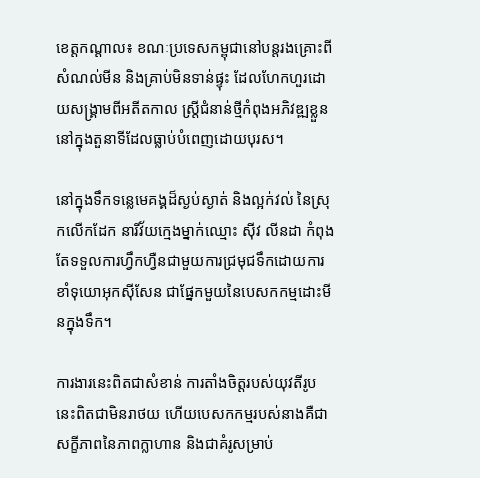ខេត្ដកណ្ដាល៖ ខណៈប្រទេសកម្ពុជានៅបន្ដរងគ្រោះពីសំណល់មីន និងគ្រាប់មិនទាន់ផ្ទុះ ដែលហែកហួរដោយសង្គ្រាមពីអតីតកាល ស្ត្រីជំនាន់ថ្មីកំពុងអភិវឌ្ឍខ្លួននៅក្នុងតួនាទីដែលធ្លាប់បំពេញដោយបុរស។

នៅក្នុងទឹកទន្លេមេគង្គដ៏ស្ងប់ស្ងាត់ និងល្អក់វល់ នៃស្រុកលើកដែក នារីវ័យក្មេងម្នាក់ឈ្មោះ ស៊ីវ លីនដា កំពុងតែទទួលការហ្វឹកហ្វឺនជាមួយការជ្រមុជទឹកដោយការខាំទុយោអុកស៊ីសែន ជាផ្នែកមួយនៃបេសកកម្មដោះមីនក្នុងទឹក។

ការងារនេះពិតជាសំខាន់ ការតាំងចិត្តរបស់យុវតីរូបនេះពិតជាមិនរាថយ ហើយបេសកកម្មរបស់នាងគឺជាសក្ខីភាពនៃភាពក្លាហាន និងជាគំរូសម្រាប់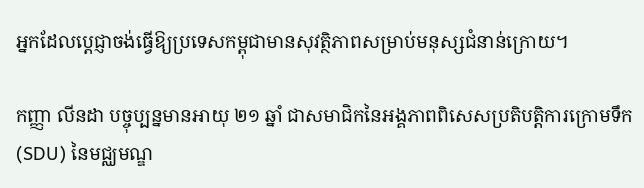អ្នកដែលប្តេជ្ញាចង់ធ្វើឱ្យប្រទេសកម្ពុជាមានសុវត្ថិភាពសម្រាប់មនុស្សជំនាន់ក្រោយ។

កញ្ញា លីនដា បច្ចុប្បន្នមានអាយុ ២១ ឆ្នាំ ជាសមាជិកនៃអង្គភាពពិសេសប្រតិបត្តិការក្រោមទឹក (SDU) នៃមជ្ឈមណ្ឌ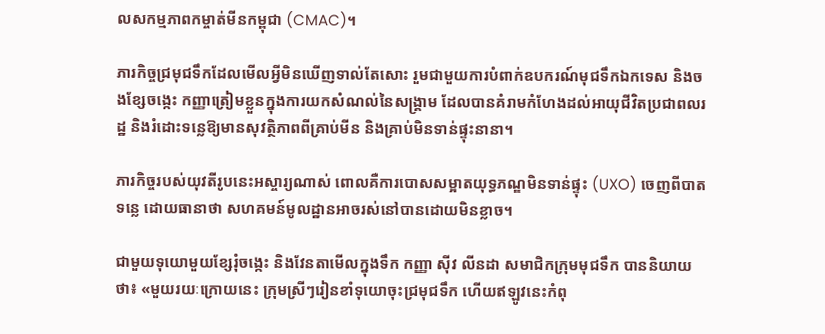លសកម្មភាពកម្ចាត់មីនកម្ពុជា (CMAC)។

ភារកិច្ចជ្រមុជទឹកដែលមើលអ្វីមិនឃើញទាល់តែសោះ រួមជាមួយការបំពាក់ឧបករណ៍មុជទឹកឯកទេស និងចងខ្សែចង្កេះ កញ្ញាត្រៀមខ្លួនក្នុងការយកសំណល់នៃសង្គ្រាម ដែលបានគំរាមកំហែងដល់អាយុជីវិតប្រជាពលរដ្ឋ និងរំដោះទន្លេឱ្យមានសុវត្ថិភាពពីគ្រាប់មីន និងគ្រាប់មិនទាន់ផ្ទុះនានា។

ភារកិច្ចរបស់យុវតីរូបនេះអស្ចារ្យណាស់ ពោលគឺការបោសសម្អាតយុទ្ធភណ្ឌមិនទាន់ផ្ទុះ (UXO) ចេញពីបាតទន្លេ ដោយធានាថា សហគមន៍មូលដ្ឋានអាចរស់នៅបានដោយមិនខ្លាច។

ជាមួយទុយោមួយខ្សែរុំចង្កេះ និងវែនតាមើលក្នុងទឹក កញ្ញា ស៊ីវ លីនដា សមាជិកក្រុមមុជទឹក បាននិយាយថា៖ «មួយរយៈក្រោយនេះ ក្រុមស្រីៗរៀនខាំទុយោចុះជ្រមុជទឹក ហើយឥឡូវនេះកំពុ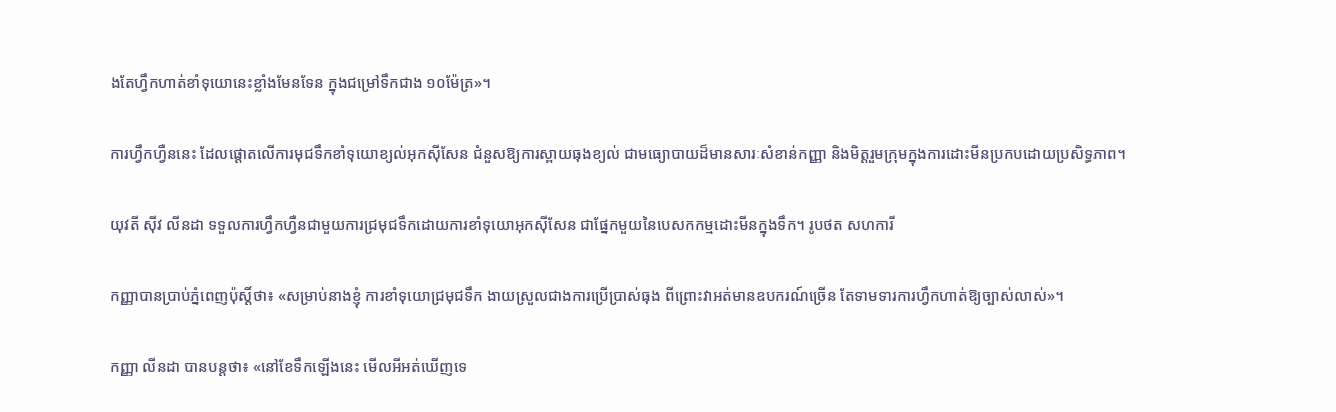ងតែហ្វឹកហាត់ខាំទុយោនេះខ្លាំងមែនទែន ក្នុងជម្រៅទឹកជាង ១០ម៉ែត្រ»។

ការហ្វឹកហ្វឺននេះ ដែលផ្តោតលើការមុជទឹកខាំទុយោខ្យល់អុកស៊ីសែន ជំនួសឱ្យការស្ពាយធុងខ្យល់ ជាមធ្យោបាយដ៏មានសារៈសំខាន់កញ្ញា និងមិត្តរួមក្រុមក្នុងការដោះមីនប្រកបដោយប្រសិទ្ធភាព។

យុវតី ស៊ីវ លីនដា ទទួលការហ្វឹកហ្វឺនជាមួយការជ្រមុជទឹកដោយការខាំទុយោអុកស៊ីសែន ជាផ្នែកមួយនៃបេសកកម្មដោះមីនក្នុងទឹក។ រូបថត សហការី

កញ្ញាបានប្រាប់ភ្នំពេញប៉ុស្ដិ៍ថា៖ «សម្រាប់នាងខ្ញុំ ការខាំទុយោជ្រមុជទឹក ងាយស្រួលជាងការប្រើប្រាស់ធុង ពីព្រោះវាអត់មានឧបករណ៍ច្រើន តែទាមទារការហ្វឹកហាត់ឱ្យច្បាស់លាស់»។

កញ្ញា លីនដា បានបន្ដថា៖ «នៅខែទឹកឡើងនេះ មើលអីអត់ឃើញទេ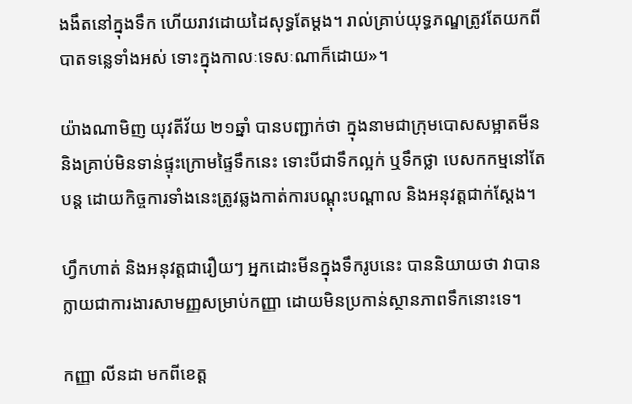ងងឹតនៅក្នុងទឹក ហើយរាវដោយដៃសុទ្ធតែម្ដង។ រាល់គ្រាប់យុទ្ធភណ្ឌត្រូវតែយកពីបាតទន្លេទាំងអស់ ទោះក្នុងកាលៈទេសៈណាក៏ដោយ»។

យ៉ាងណាមិញ យុវតីវ័យ ២១ឆ្នាំ បានបញ្ជាក់ថា ក្នុងនាមជាក្រុមបោសសម្អាតមីន និងគ្រាប់មិនទាន់ផ្ទុះក្រោមផ្ទៃទឹកនេះ ទោះបីជាទឹកល្អក់ ឬទឹកថ្លា បេសកកម្មនៅតែបន្ដ ដោយកិច្ចការទាំងនេះត្រូវឆ្លងកាត់ការបណ្ដុះបណ្ដាល និងអនុវត្ដជាក់ស្ដែង។

ហ្វឹកហាត់ និងអនុវត្ដជារឿយៗ អ្នកដោះមីនក្នុងទឹករូបនេះ បាននិយាយថា វាបានក្លាយជាការងារសាមញ្ញសម្រាប់កញ្ញា ដោយមិនប្រកាន់ស្ថានភាពទឹកនោះទេ។

កញ្ញា លីនដា មកពីខេត្ដ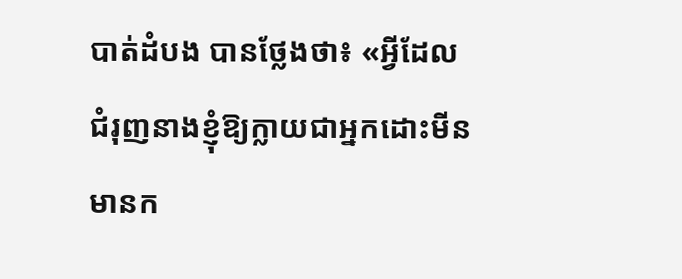បាត់ដំបង បានថ្លែងថា៖ «អ្វីដែលជំរុញនាងខ្ញុំឱ្យក្លាយជាអ្នកដោះមីន មានក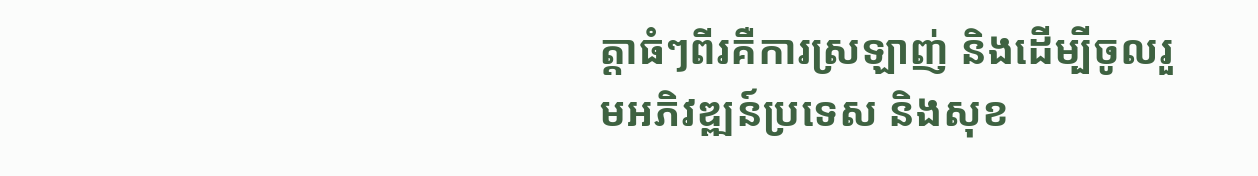ត្តាធំៗពីរគឺការស្រឡាញ់ និងដើម្បីចូលរួមអភិវឌ្ឍន៍ប្រទេស និងសុខ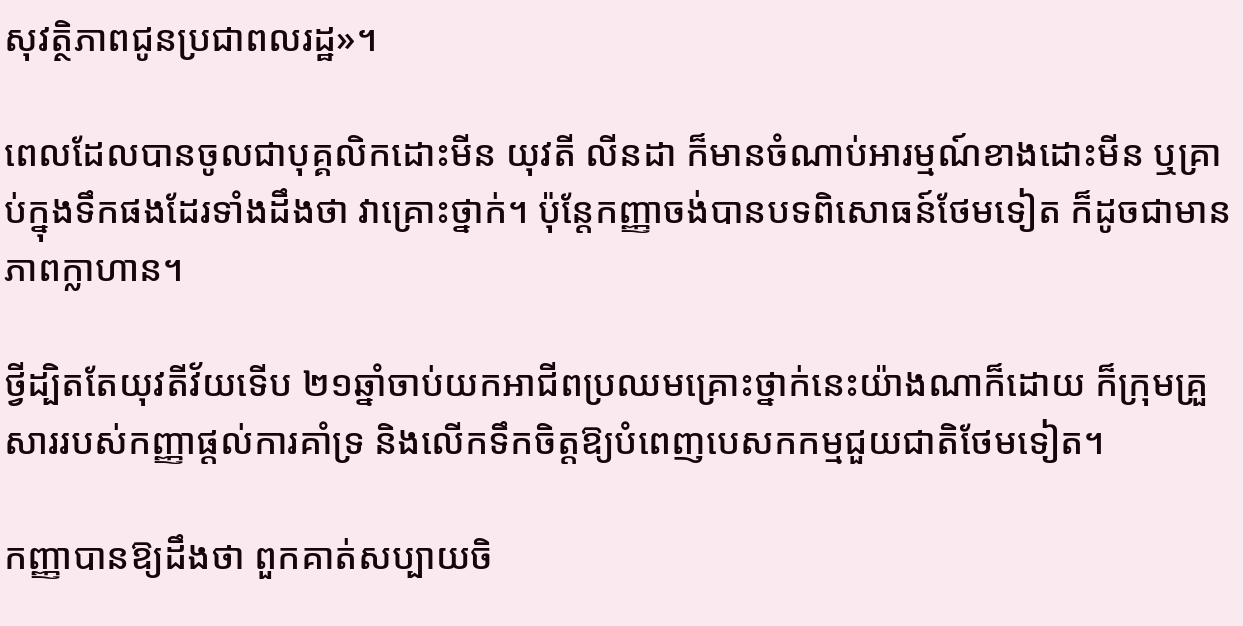សុវត្ថិភាពជូនប្រជាពលរដ្ឋ»។

ពេលដែលបានចូលជាបុគ្គលិកដោះមីន យុវតី លីនដា ក៏មានចំណាប់អារម្មណ៍ខាងដោះមីន ឬគ្រាប់ក្នុងទឹកផងដែរទាំងដឹងថា វាគ្រោះថ្នាក់។ ប៉ុន្តែកញ្ញាចង់បានបទពិសោធន៍ថែមទៀត ក៏ដូចជាមានភាពក្លាហាន។

ថ្វីដ្បិតតែយុវតីវ័យទើប ២១ឆ្នាំចាប់យកអាជីពប្រឈមគ្រោះថ្នាក់នេះយ៉ាងណាក៏ដោយ ក៏ក្រុមគ្រួសាររបស់កញ្ញាផ្ដល់ការគាំទ្រ និងលើកទឹកចិត្ដឱ្យបំពេញបេសកកម្មជួយជាតិថែមទៀត។

កញ្ញាបានឱ្យដឹងថា ពួកគាត់សប្បាយចិ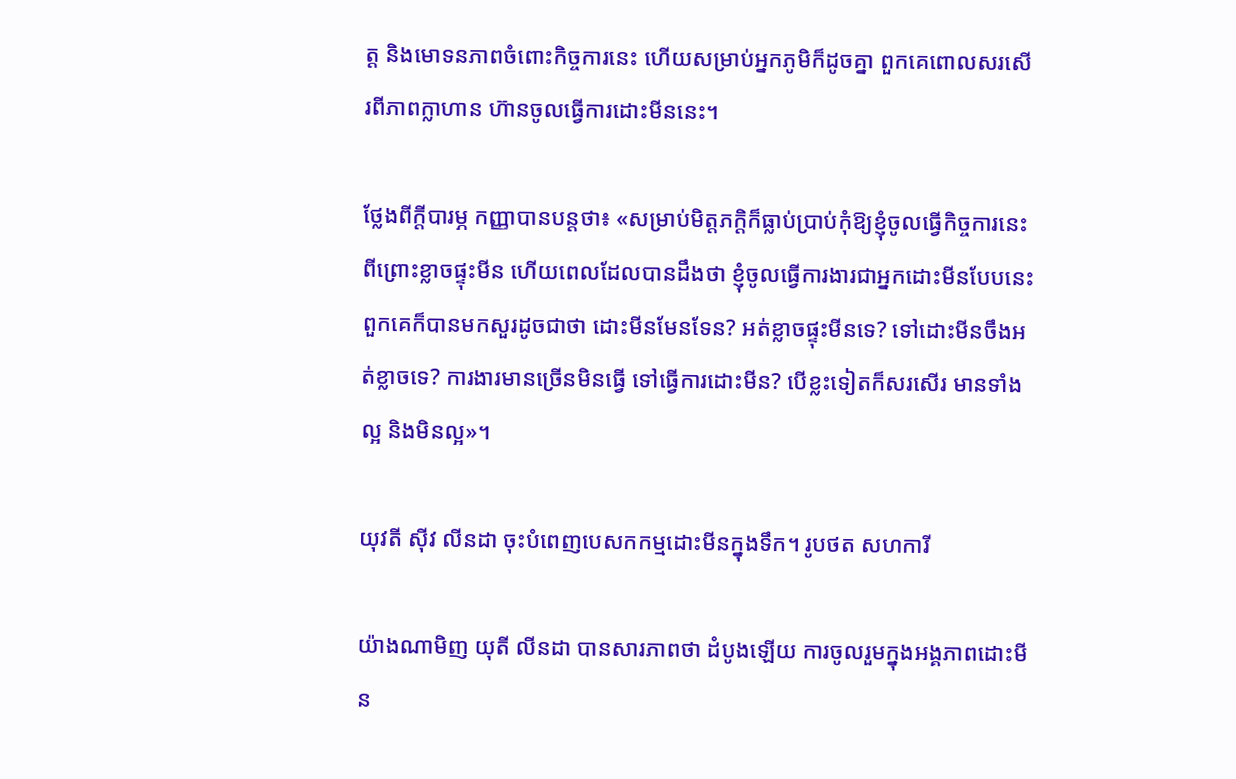ត្ត និងមោទនភាពចំពោះកិច្ចការនេះ ហើយសម្រាប់អ្នកភូមិក៏ដូចគ្នា ពួកគេពោលសរសើរពីភាពក្លាហាន ហ៊ានចូលធ្វើការដោះមីននេះ។

ថ្លែងពីក្ដីបារម្ភ កញ្ញាបានបន្ដថា៖ «សម្រាប់មិត្តភក្តិក៏ធ្លាប់ប្រាប់កុំឱ្យខ្ញុំចូលធ្វើកិច្ចការនេះ ពីព្រោះខ្លាចផ្ទុះមីន ហើយពេលដែលបានដឹងថា ខ្ញុំចូលធ្វើការងារជាអ្នកដោះមីនបែបនេះ ពួកគេក៏បានមកសួរដូចជាថា ដោះមីនមែនទែន? អត់ខ្លាចផ្ទុះមីនទេ? ទៅដោះមីនចឹងអត់ខ្លាចទេ? ការងារមានច្រើនមិនធ្វើ ទៅធ្វើការដោះមីន? បើខ្លះទៀតក៏សរសើរ មានទាំងល្អ និងមិនល្អ»។

យុវតី ស៊ីវ លីនដា ចុះបំពេញបេសកកម្មដោះមីនក្នុងទឹក។ រូបថត សហការី

យ៉ាងណាមិញ យុតី លីនដា បានសារភាពថា ដំបូងឡើយ ការចូលរួមក្នុងអង្គភាពដោះមីន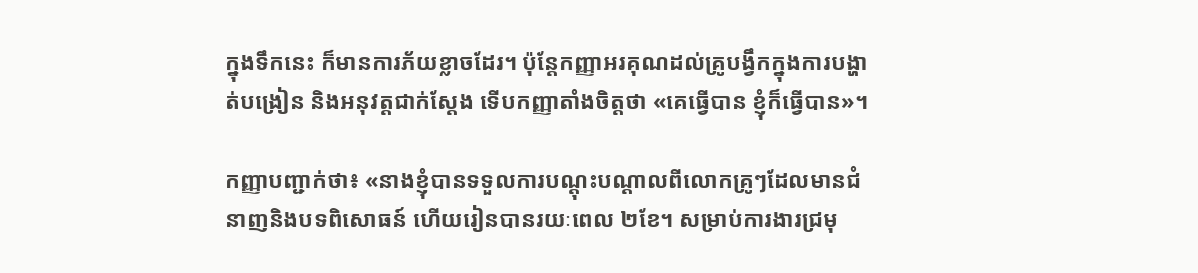ក្នុងទឹកនេះ ក៏មានការភ័យខ្លាចដែរ។ ប៉ុន្ដែកញ្ញាអរគុណដល់គ្រូបង្វឹកក្នុងការបង្ហាត់បង្រៀន និងអនុវត្ដជាក់ស្ដែង ទើបកញ្ញាតាំងចិត្ដថា «គេធ្វើបាន ខ្ញុំក៏ធ្វើបាន»។

កញ្ញាបញ្ជាក់ថា៖ «នាងខ្ញុំបានទទួលការបណ្ដុះបណ្ដាលពីលោកគ្រូៗដែលមានជំនាញនិងបទពិសោធន៍ ហើយរៀនបានរយៈពេល ២ខែ។ សម្រាប់ការងារជ្រមុ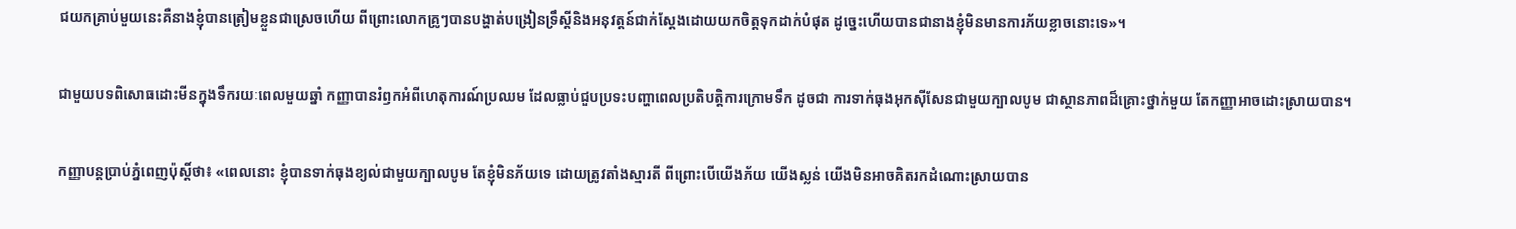ជយកគ្រាប់មួយនេះគឺនាងខ្ញុំបានត្រៀមខ្លួនជាស្រេចហើយ ពីព្រោះលោកគ្រូៗបានបង្ហាត់បង្រៀនទ្រឹស្ដីនិងអនុវត្តន៍ជាក់ស្ដែងដោយយកចិត្តទុកដាក់បំផុត ដូច្នេះហើយបានជានាងខ្ញុំមិនមានការភ័យខ្លាចនោះទេ»។

ជាមួយបទពិសោធដោះមីនក្នុងទឹករយៈពេលមួយឆ្នាំ កញ្ញាបានរំឭកអំពីហេតុការណ៍ប្រឈម ដែលធ្លាប់ជួបប្រទះបញ្ហាពេលប្រតិបត្តិការក្រោមទឹក ដូចជា ការទាក់ធុងអុកស៊ីសែនជាមួយក្បាលបូម ជាស្ថានភាពដ៏គ្រោះថ្នាក់មួយ តែកញ្ញាអាចដោះស្រាយបាន។

កញ្ញាបន្តប្រាប់ភ្នំពេញប៉ុស្ដិ៍ថា៖ «ពេលនោះ ខ្ញុំបានទាក់ធុងខ្យល់ជាមួយក្បាលបូម តែខ្ញុំមិនភ័យទេ ដោយត្រូវតាំងស្មារតី ពីព្រោះបើយើងភ័យ យើងស្លន់ យើងមិនអាចគិតរកដំណោះស្រាយបាន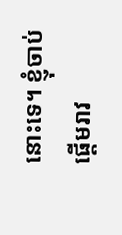នោះទេ។ ខ្ញុំចាប់ផ្ដើមរាវ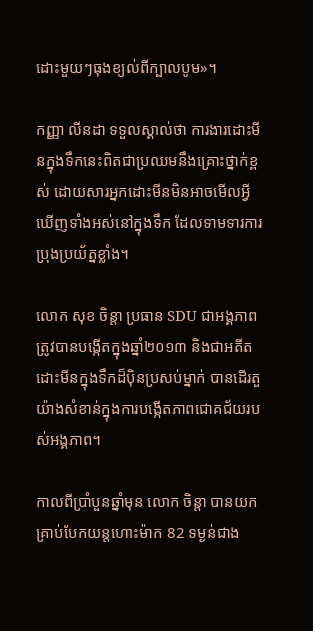ដោះមួយៗធុងខ្យល់ពីក្បាលបូម»។

កញ្ញា លីនដា ទទួលស្គាល់ថា ការងារដោះមីនក្នុងទឹកនេះពិតជាប្រឈមនឹងគ្រោះថ្នាក់ខ្ពស់ ដោយសារអ្នកដោះមីនមិនអាចមើលអ្វីឃើញទាំងអស់នៅក្នុងទឹក ដែលទាមទារការប្រុងប្រយ័ត្នខ្លាំង។

លោក សុខ ចិន្តា ប្រធាន SDU ជាអង្គភាពត្រូវបានបង្កើតក្នុងឆ្នាំ២០១៣ និងជាអតីតដោះមីនក្នុងទឹកដ៏ប៉ិនប្រសប់ម្នាក់ បានដើរតួយ៉ាងសំខាន់ក្នុងការបង្កើតភាពជោគជ័យរបស់អង្គភាព។

កាលពីប្រាំបួនឆ្នាំមុន លោក ចិន្តា បានយកគ្រាប់បែកយន្តហោះម៉ាក 82 ទម្ងន់ជាង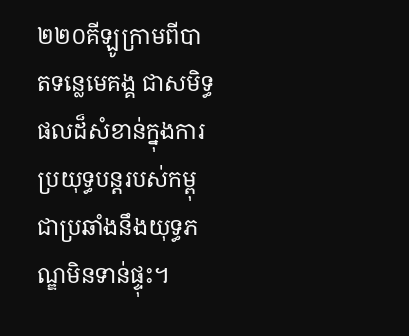២២០គីឡូក្រាមពីបាតទន្លេមេគង្គ ជាសមិទ្ធផលដ៏សំខាន់ក្នុងការប្រយុទ្ធបន្តរបស់កម្ពុជាប្រឆាំងនឹងយុទ្ធភណ្ឌមិនទាន់ផ្ទុះ។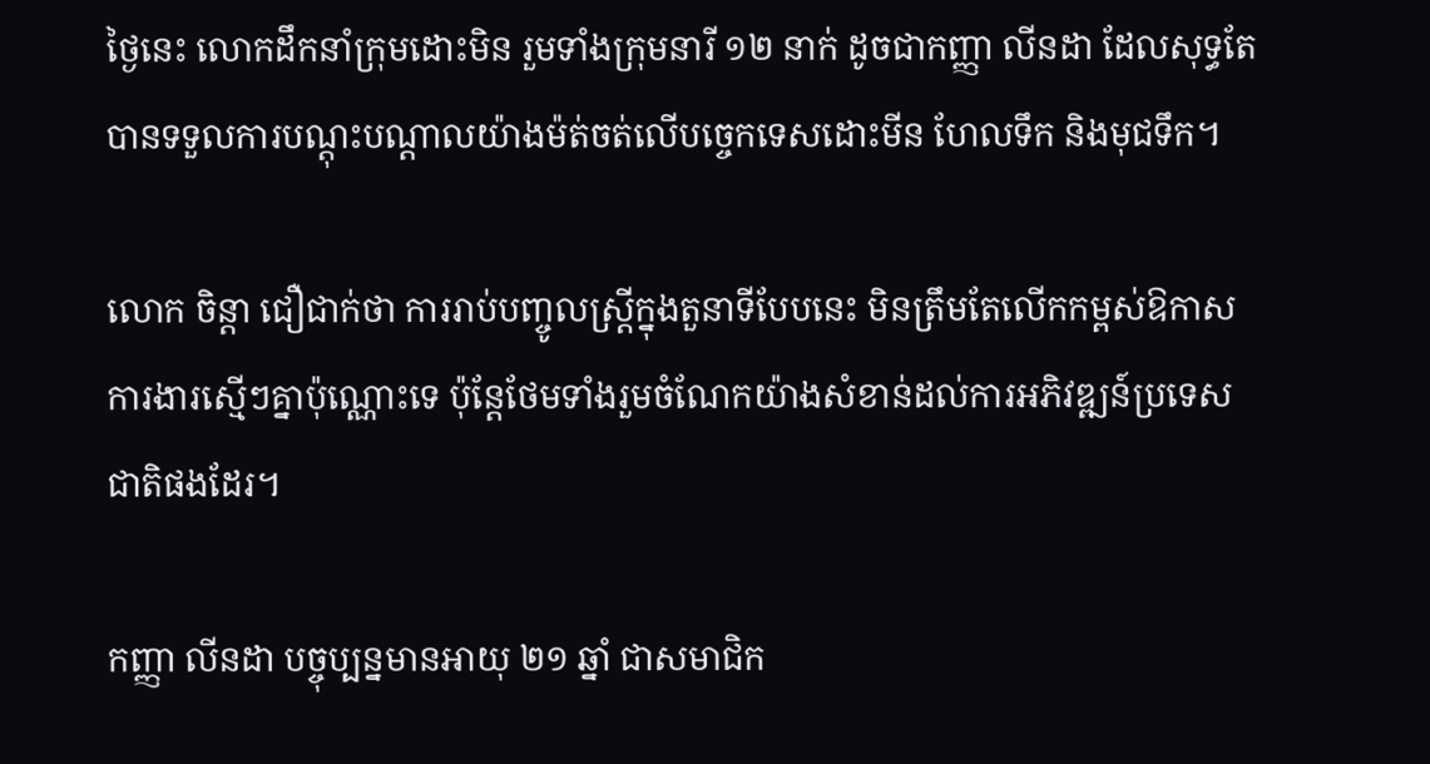ថ្ងៃនេះ លោកដឹកនាំក្រុមដោះមិន រួមទាំងក្រុមនារី ១២ នាក់ ដូចជាកញ្ញា លីនដា ដែលសុទ្ធតែបានទទួលការបណ្តុះបណ្តាលយ៉ាងម៉ត់ចត់លើបច្ចេកទេសដោះមីន ហែលទឹក និងមុជទឹក។

លោក ចិន្តា ជឿជាក់ថា ការរាប់បញ្ចូលស្ត្រីក្នុងតួនាទីបែបនេះ មិនត្រឹមតែលើកកម្ពស់ឱកាសការងារស្មើៗគ្នាប៉ុណ្ណោះទេ ប៉ុន្តែថែមទាំងរួមចំណែកយ៉ាងសំខាន់ដល់ការអភិវឌ្ឍន៍ប្រទេសជាតិផងដែរ។

កញ្ញា លីនដា បច្ចុប្បន្នមានអាយុ ២១ ឆ្នាំ ជាសមាជិក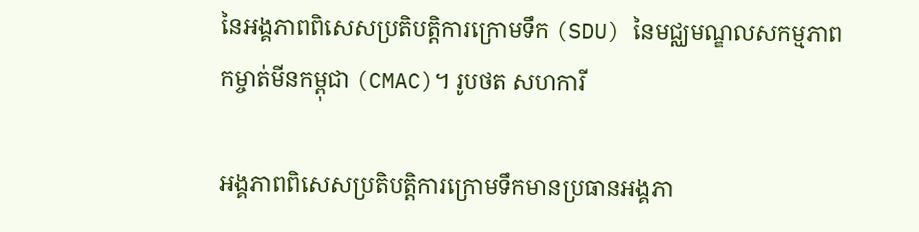នៃអង្គភាពពិសេសប្រតិបត្តិការក្រោមទឹក (SDU) នៃមជ្ឈមណ្ឌលសកម្មភាពកម្ចាត់មីនកម្ពុជា (CMAC)។ រូបថត សហការី

អង្គភាពពិសេសប្រតិបត្តិការក្រោមទឹកមានប្រធានអង្គភា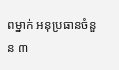ពម្នាក់ អនុប្រធានចំនួន ៣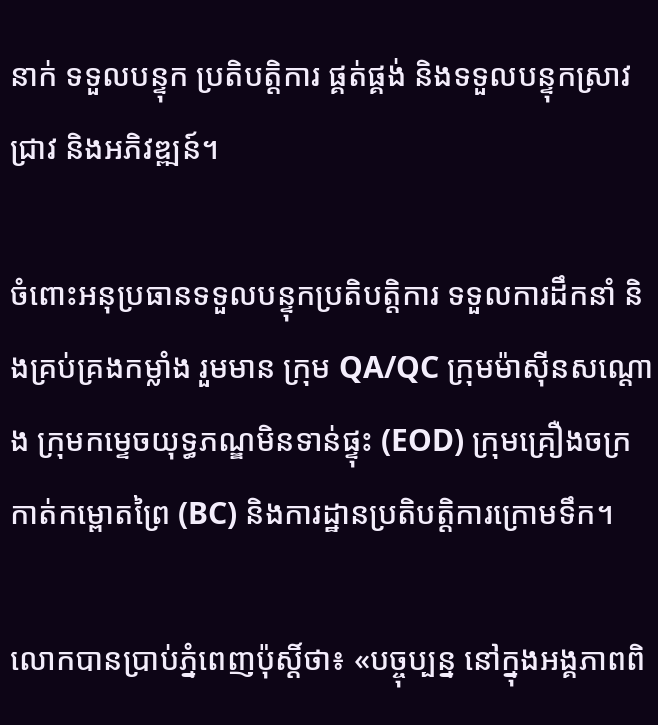នាក់ ទទួលបន្ទុក ប្រតិបត្តិការ ផ្គត់ផ្គង់ និងទទួលបន្ទុកស្រាវជ្រាវ និងអភិវឌ្ឍន៍។

ចំពោះអនុប្រធានទទួលបន្ទុកប្រតិបត្តិការ ទទួលការដឹកនាំ និងគ្រប់គ្រងកម្លាំង រួមមាន ក្រុម QA/QC ក្រុមម៉ាស៊ីនសណ្ដោង ក្រុមកម្ទេចយុទ្ធភណ្ឌមិនទាន់ផ្ទុះ (EOD) ក្រុមគ្រឿងចក្រកាត់កម្ពោតព្រៃ (BC) និងការដ្ឋានប្រតិបត្តិការក្រោមទឹក។

លោកបានប្រាប់ភ្នំពេញប៉ុស្ដិ៍ថា៖ «បច្ចុប្បន្ន នៅក្នុងអង្គភាពពិ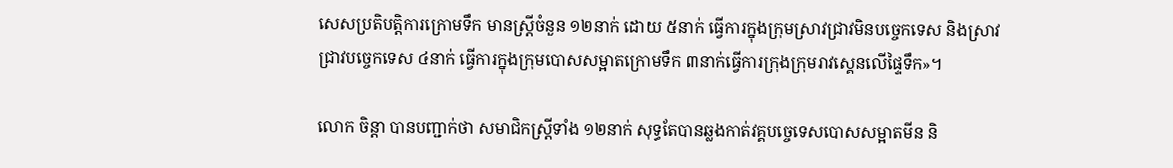សេសប្រតិបត្តិការក្រោមទឹក មានស្ត្រីចំនួន ១២នាក់ ដោយ ៥នាក់ ធ្វើការក្នុងក្រុមស្រាវជ្រាវមិនបច្ចេកទេស និងស្រាវជ្រាវបច្ចេកទេស ៤នាក់ ធ្វើការក្នុងក្រុមបោសសម្អាតក្រោមទឹក ៣នាក់ធ្វើការក្រុងក្រុមរាវស្គេនលើផ្ទៃទឹក»។

លោក ចិន្ដា បានបញ្ជាក់ថា សមាជិកស្ដ្រីទាំង ១២នាក់ សុទ្ធតែបានឆ្លងកាត់វគ្គបច្ចេទេសបោសសម្អាតមីន និ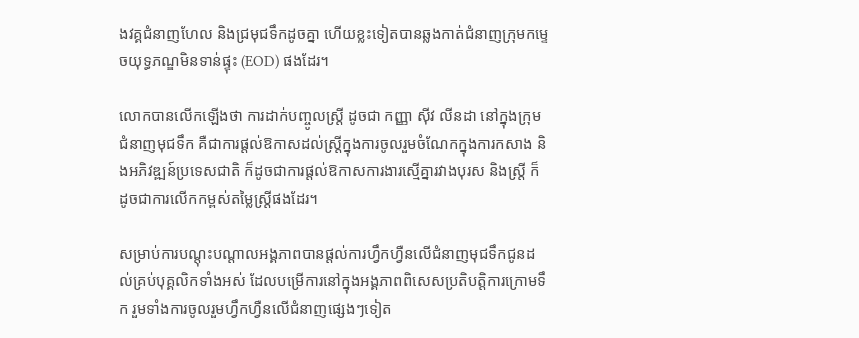ងវគ្គជំនាញហែល និងជ្រមុជទឹកដូចគ្នា ហើយខ្លះទៀតបានឆ្លងកាត់ជំនាញក្រុមកម្ទេចយុទ្ធភណ្ឌមិនទាន់ផ្ទុះ (EOD) ផងដែរ។

លោកបានលើកឡើងថា ការដាក់បញ្ចូលស្ត្រី ដូចជា កញ្ញា ស៊ីវ លីនដា នៅក្នុងក្រុមជំនាញមុជទឹក គឺជាការផ្ដល់ឱកាសដល់ស្រ្តីក្នុងការចូលរួមចំណែកក្នុងការកសាង និងអភិវឌ្ឍន៍ប្រទេសជាតិ ក៏ដូចជាការផ្ដល់ឱកាសការងារស្មើគ្នារវាងបុរស និងស្ត្រី ក៏ដូចជាការលើកកម្ពស់តម្លៃស្ត្រីផងដែរ។

សម្រាប់ការបណ្តុះបណ្ដាលអង្គភាពបានផ្ដល់ការហ្វឹកហ្វឺនលើជំនាញមុជទឹកជូនដល់គ្រប់បុគ្គលិកទាំងអស់ ដែលបម្រើការនៅក្នុងអង្គភាពពិសេសប្រតិបត្តិការក្រោមទឹក រួមទាំងការចូលរួមហ្វឹកហ្វឺនលើជំនាញផ្សេងៗទៀត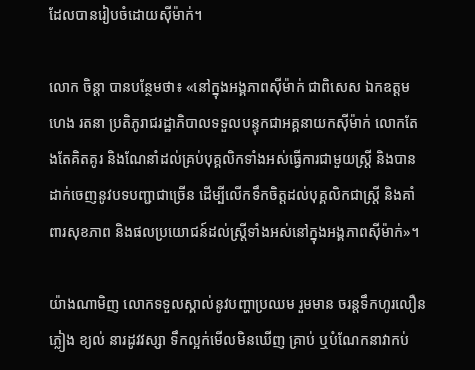ដែលបានរៀបចំដោយស៊ីម៉ាក់។

លោក ចិន្ដា បានបន្ថែមថា៖ «នៅក្នុងអង្គភាពស៊ីម៉ាក់ ជាពិសេស ឯកឧត្តម ហេង រតនា ប្រតិភូរាជរដ្ឋាភិបាលទទួលបន្ទុកជាអគ្គនាយកស៊ីម៉ាក់ លោកតែងតែគិតគូរ និងណែនាំដល់គ្រប់បុគ្គលិកទាំងអស់ធ្វើការជាមួយស្ត្រី និងបានដាក់ចេញនូវបទបញ្ជាជាច្រើន ដើម្បីលើកទឹកចិត្តដល់បុគ្គលិកជាស្ត្រី និងគាំពារសុខភាព និងផលប្រយោជន៍ដល់ស្ត្រីទាំងអស់នៅក្នុងអង្គភាពស៊ីម៉ាក់»។

យ៉ាងណាមិញ លោកទទួលស្គាល់នូវបញ្ហាប្រឈម រួមមាន ចរន្តទឹកហូរលឿន ភ្លៀង ខ្យល់ នារដូវវស្សា ទឹកល្អក់មើលមិនឃើញ គ្រាប់ ឬបំណែកនាវាកប់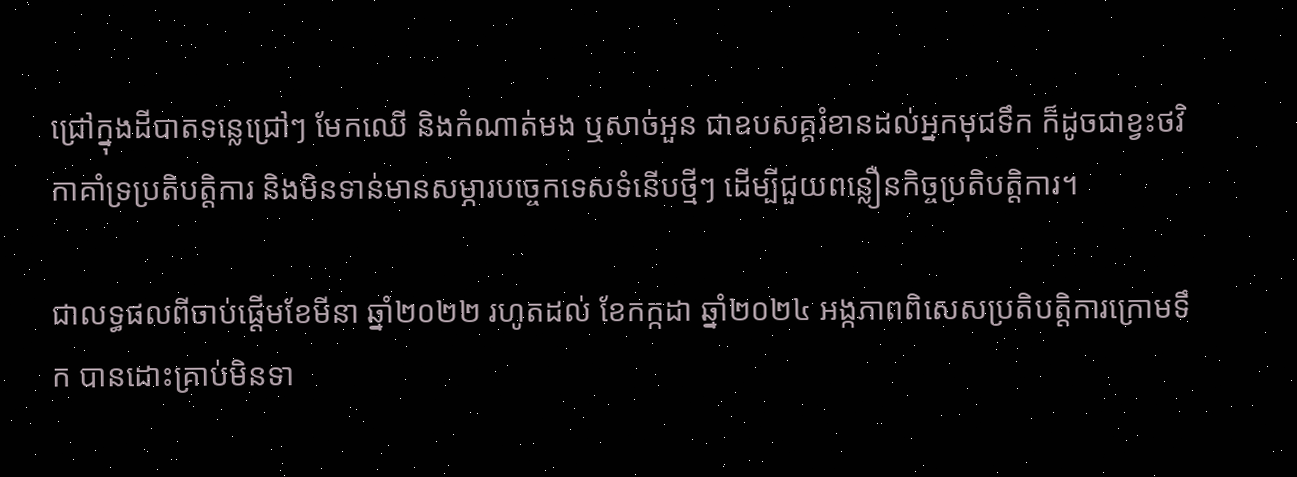ជ្រៅក្នុងដីបាតទន្លេជ្រៅៗ មែកឈើ និងកំណាត់មង ឬសាច់អួន ជាឧបសគ្គរំខានដល់អ្នកមុជទឹក ក៏ដូចជាខ្វះថវិកាគាំទ្រប្រតិបត្តិការ និងមិនទាន់មានសម្ភារបច្ចេកទេសទំនើបថ្មីៗ ដើម្បីជួយពន្លឿនកិច្ចប្រតិបត្តិការ។

ជាលទ្ធផលពីចាប់ផ្ដើមខែមីនា ឆ្នាំ២០២២ រហូតដល់ ខែកក្កដា ឆ្នាំ២០២៤ អង្កភាពពិសេសប្រតិបត្តិការក្រោមទឹក បានដោះគ្រាប់មិនទា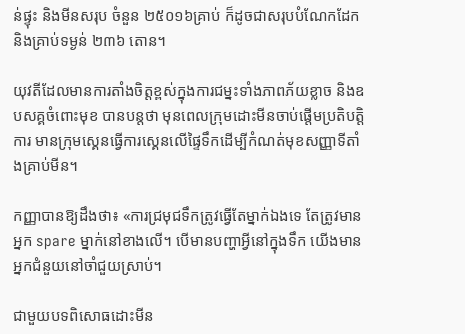ន់ផ្ទុះ និងមីនសរុប ចំនួន ២៥០១៦គ្រាប់ ក៏ដូចជាសរុបបំណែកដែក និងគ្រាប់ទម្ងន់ ២៣៦ តោន។

យុវតីដែលមានការតាំងចិត្ដខ្ពស់ក្នុងការជម្នះទាំងភាពភ័យខ្លាច និងឧបសគ្គចំពោះមុខ បានបន្ដថា មុនពេលក្រុមដោះមីនចាប់ផ្ដើមប្រតិបត្ដិការ មានក្រុមស្គេនធ្វើការស្គេនលើផ្ទៃទឹកដើម្បីកំណត់មុខសញ្ញាទីតាំងគ្រាប់មីន។

កញ្ញាបានឱ្យដឹងថា៖ «ការជ្រមុជទឹកត្រូវធ្វើតែម្នាក់ឯងទេ តែត្រូវមានអ្នក spare ម្នាក់នៅខាងលើ។ បើមានបញ្ហាអ្វីនៅក្នុងទឹក យើងមានអ្នកជំនួយនៅចាំជួយស្រាប់។

ជាមួយបទពិសោធដោះមីន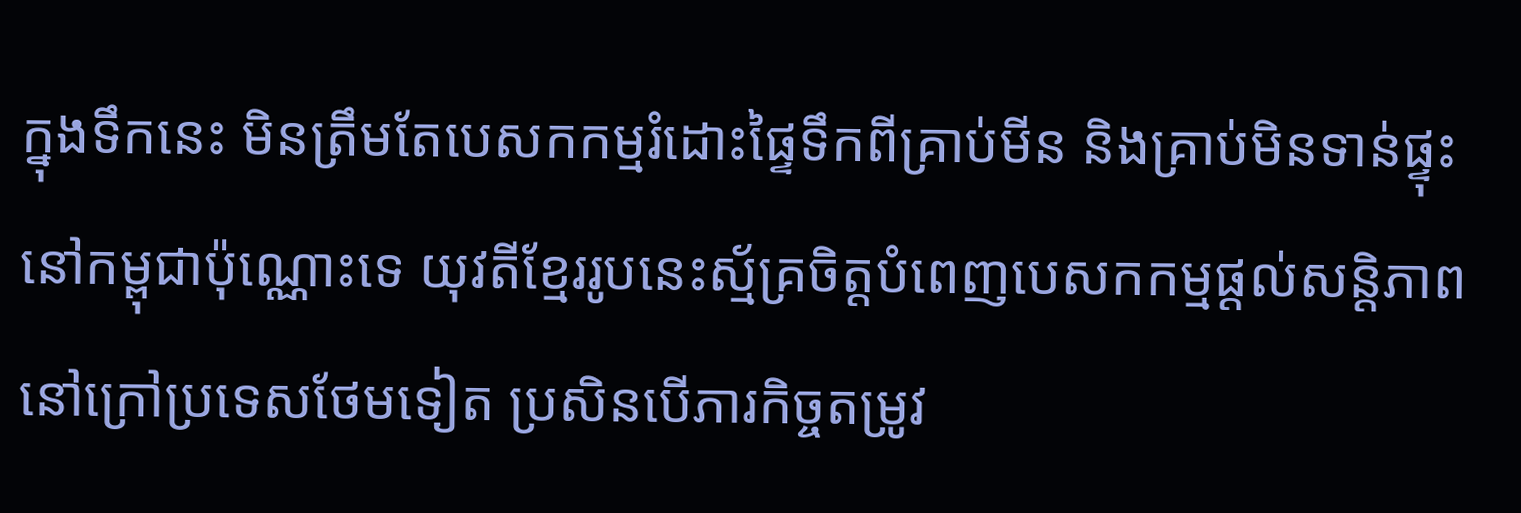ក្នុងទឹកនេះ មិនត្រឹមតែបេសកកម្មរំដោះផ្ទៃទឹកពីគ្រាប់មីន និងគ្រាប់មិនទាន់ផ្ទុះនៅកម្ពុជាប៉ុណ្ណោះទេ យុវតីខ្មែររូបនេះស្ម័គ្រចិត្ដបំពេញបេសកកម្មផ្ដល់សន្ដិភាពនៅក្រៅប្រទេសថែមទៀត ប្រសិនបើភារកិច្ចតម្រូវ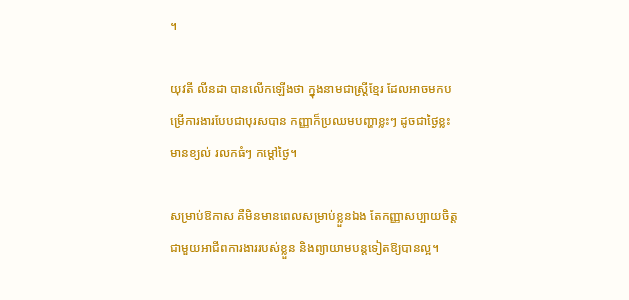។

យុវតី លីនដា បានលើកឡើងថា ក្នុងនាមជាស្ត្រីខ្មែរ ដែលអាចមកបម្រើការងារបែបជាបុរសបាន កញ្ញាក៏ប្រឈមបញ្ហាខ្លះៗ ដូចជាថ្ងៃខ្លះមានខ្យល់ រលកធំៗ កម្ដៅថ្ងៃ។

សម្រាប់ឱកាស គឺមិនមានពេលសម្រាប់ខ្លួនឯង តែកញ្ញាសប្បាយចិត្តជាមួយអាជីពការងាររបស់ខ្លួន និងព្យាយាមបន្តទៀតឱ្យបានល្អ។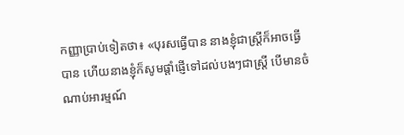កញ្ញាប្រាប់ទៀតថា៖ «បុរសធ្វើបាន នាងខ្ញុំជាស្ត្រីក៏អាចធ្វើបាន ហើយនាងខ្ញុំក៏សូមផ្ដាំផ្ញើទៅដល់បងៗជាស្ត្រី បើមានចំណាប់អារម្មណ៍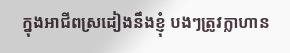ក្នុងអាជីពស្រដៀងនឹងខ្ញុំ បងៗត្រូវក្លាហាន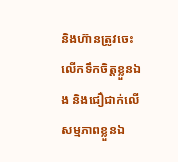និងហ៊ានត្រូវចេះលើកទឹកចិត្តខ្លួនឯង និងជឿជាក់លើសម្មភាពខ្លួនឯ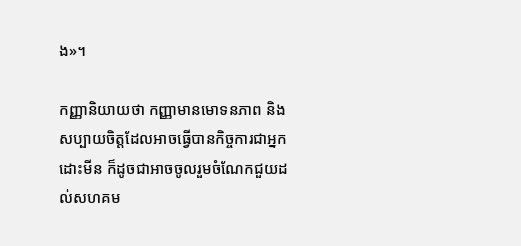ង»។

កញ្ញានិយាយថា កញ្ញាមានមោទនភាព និងសប្បាយចិត្តដែលអាចធ្វើបានកិច្ចការជាអ្នកដោះមីន ក៏ដូចជាអាចចូលរួមចំណែកជួយដល់សហគម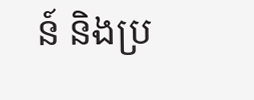ន៍ និងប្រ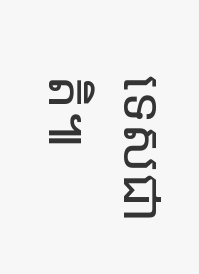ទេសជាតិ៕